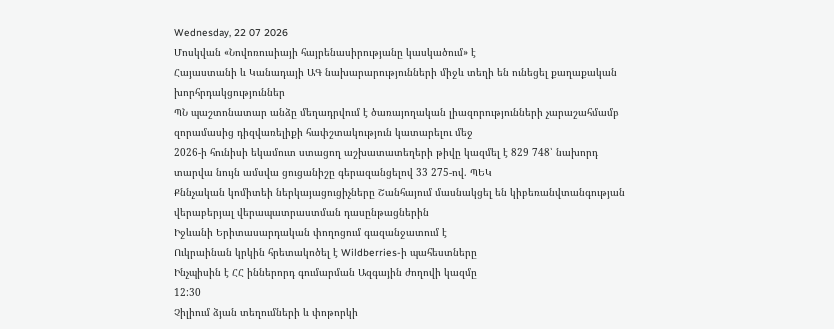Wednesday, 22 07 2026
Մոսկվան «Նովոռուսիայի հայրենասիրությանը կասկածում» է
Հայաստանի և Կանադայի ԱԳ նախարարությունների միջև տեղի են ունեցել քաղաքական խորհրդակցություններ
ՊՆ պաշտոնատար անձը մեղադրվում է ծառայողական լիազորությունների չարաշահմամբ զորամասից դիզվառելիքի հափշտակություն կատարելու մեջ
2026-ի հունիսի եկամուտ ստացող աշխատատեղերի թիվը կազմել է 829 748՝ նախորդ տարվա նույն ամսվա ցուցանիշը գերազանցելով 33 275-ով. ՊԵԿ
Քննչական կոմիտեի ներկայացուցիչները Շանհայում մասնակցել են կիբեռանվտանգության վերաբերյալ վերապատրաստման դասընթացներին
Իջևանի Երիտասարդական փողոցում գազանջատում է
Ուկրաինան կրկին հրետակոծել է Wildberries-ի պահեստները
Ինչպիսին է ՀՀ իններորդ գումարման Ազգային ժողովի կազմը
12:30
Չիլիում ձյան տեղումների և փոթորկի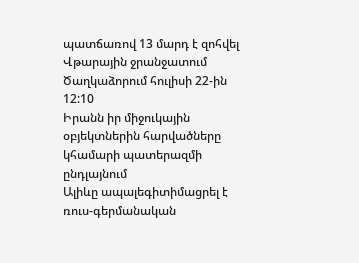պատճառով 13 մարդ է զոհվել
Վթարային ջրանջատում Ծաղկաձորում հուլիսի 22-ին
12:10
Իրանն իր միջուկային օբյեկտներին հարվածները կհամարի պատերազմի ընդլայնում
Ալիևը ապալեգիտիմացրել է ռուս-գերմանական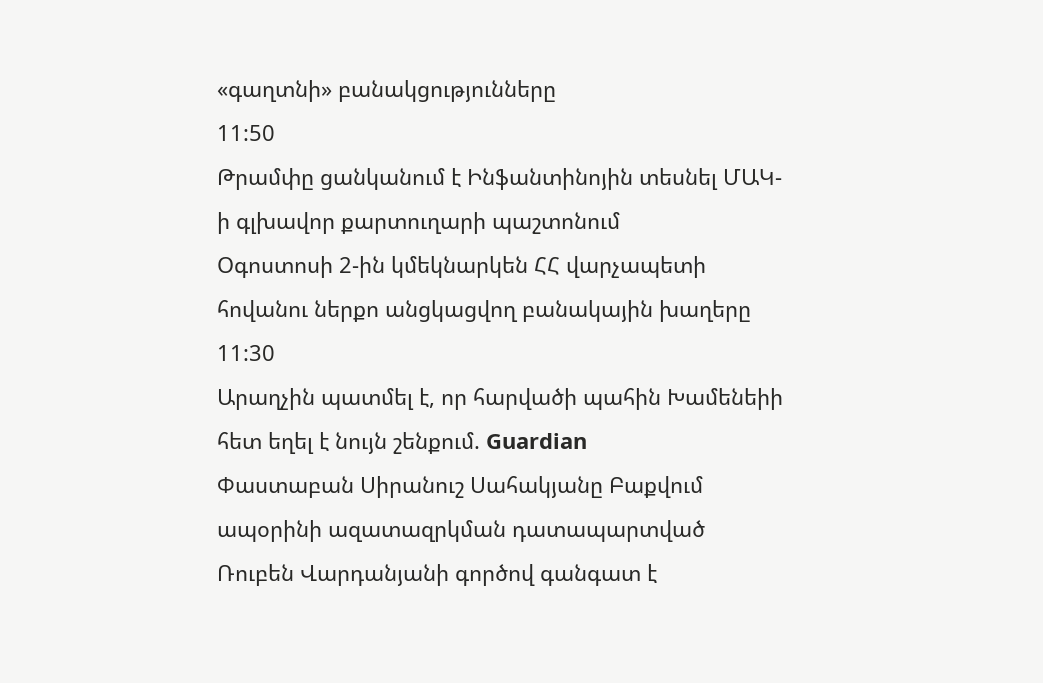«գաղտնի» բանակցությունները
11:50
Թրամփը ցանկանում է Ինֆանտինոյին տեսնել ՄԱԿ-ի գլխավոր քարտուղարի պաշտոնում
Օգոստոսի 2-ին կմեկնարկեն ՀՀ վարչապետի հովանու ներքո անցկացվող բանակային խաղերը
11:30
Արաղչին պատմել է, որ հարվածի պահին Խամենեիի հետ եղել է նույն շենքում. Guardian
Փաստաբան Սիրանուշ Սահակյանը Բաքվում ապօրինի ազատազրկման դատապարտված Ռուբեն Վարդանյանի գործով գանգատ է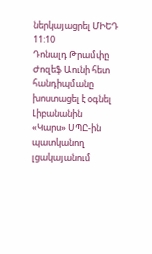ներկայացրել ՄԻԵԴ
11:10
Դոնալդ Թրամփը Ժոզեֆ Աունի հետ հանդիպմանը խոստացել է օգնել Լիբանանին
«Կարս» ՍՊԸ-ին պատկանող լցակայանում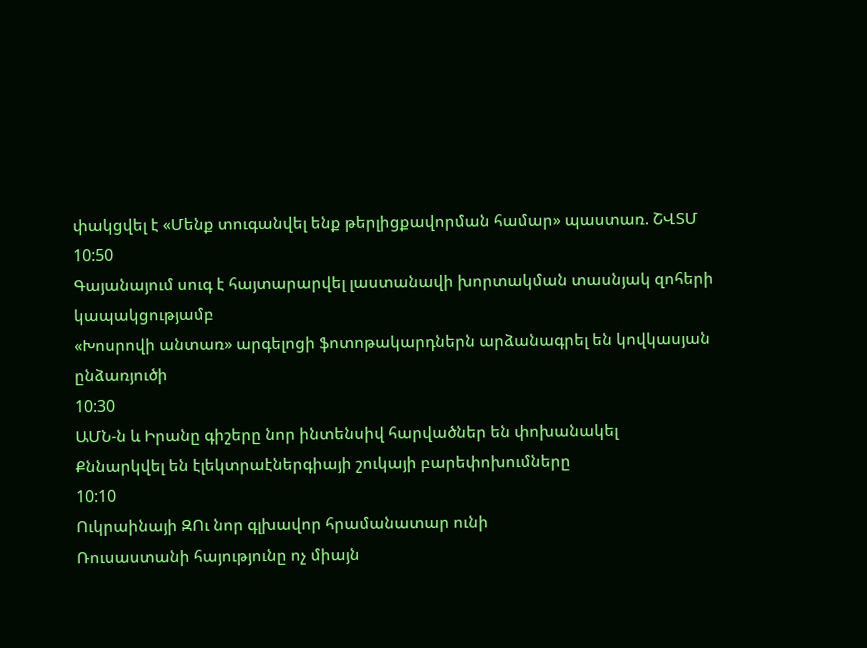փակցվել է «Մենք տուգանվել ենք թերլիցքավորման համար» պաստառ. ՇՎՏՄ
10:50
Գայանայում սուգ է հայտարարվել լաստանավի խորտակման տասնյակ զոհերի կապակցությամբ
«Խոսրովի անտառ» արգելոցի ֆոտոթակարդներն արձանագրել են կովկասյան ընձառյուծի
10:30
ԱՄՆ-ն և Իրանը գիշերը նոր ինտենսիվ հարվածներ են փոխանակել
Քննարկվել են էլեկտրաէներգիայի շուկայի բարեփոխումները
10:10
Ուկրաինայի ԶՈւ նոր գլխավոր հրամանատար ունի
Ռուսաստանի հայությունը ոչ միայն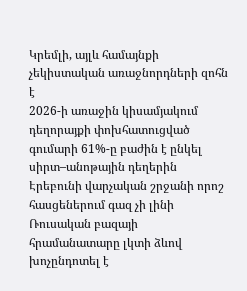Կրեմլի, այլև համայնքի չեկիստական առաջնորդների զոհն է
2026-ի առաջին կիսամյակում դեղորայքի փոխհատուցված գումարի 61%-ը բաժին է ընկել սիրտ–անոթային դեղերին
Էրեբունի վարչական շրջանի որոշ հասցեներում գազ չի լինի
Ռուսական բազայի հրամանատարը լկտի ձևով խոչընդոտել է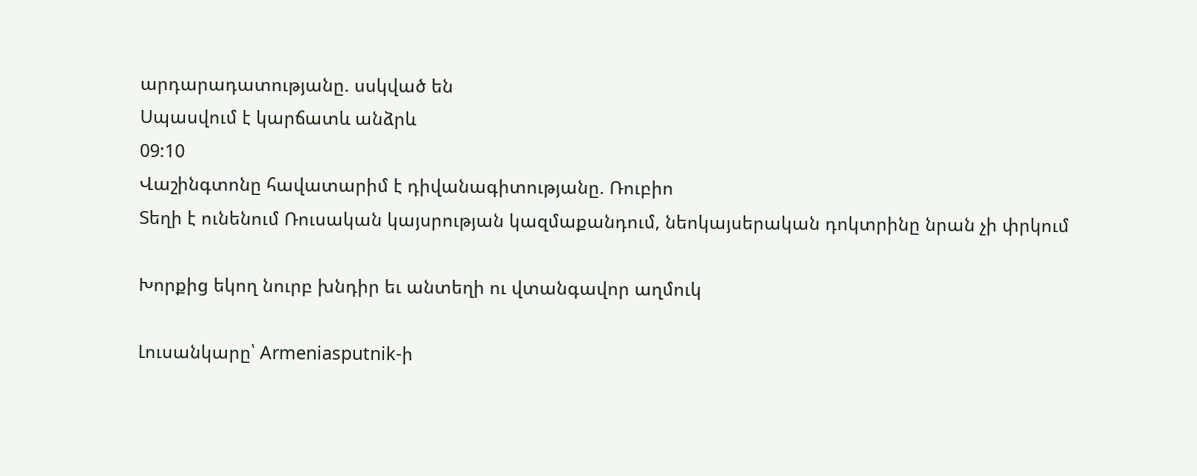արդարադատությանը. սսկված են
Սպասվում է կարճատև անձրև
09:10
Վաշինգտոնը հավատարիմ է դիվանագիտությանը. Ռուբիո
Տեղի է ունենում Ռուսական կայսրության կազմաքանդում, նեոկայսերական դոկտրինը նրան չի փրկում

Խորքից եկող նուրբ խնդիր եւ անտեղի ու վտանգավոր աղմուկ

Լուսանկարը՝ Armeniasputnik-ի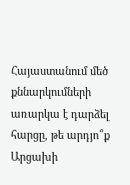Հայաստանում մեծ քննարկումների առարկա է դարձել հարցը, թե արդյո՞ք Արցախի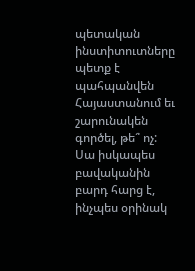պետական ինստիտուտները պետք է պահպանվեն Հայաստանում եւ շարունակեն գործել, թե՞ ոչ: Սա իսկապես բավականին բարդ հարց է, ինչպես օրինակ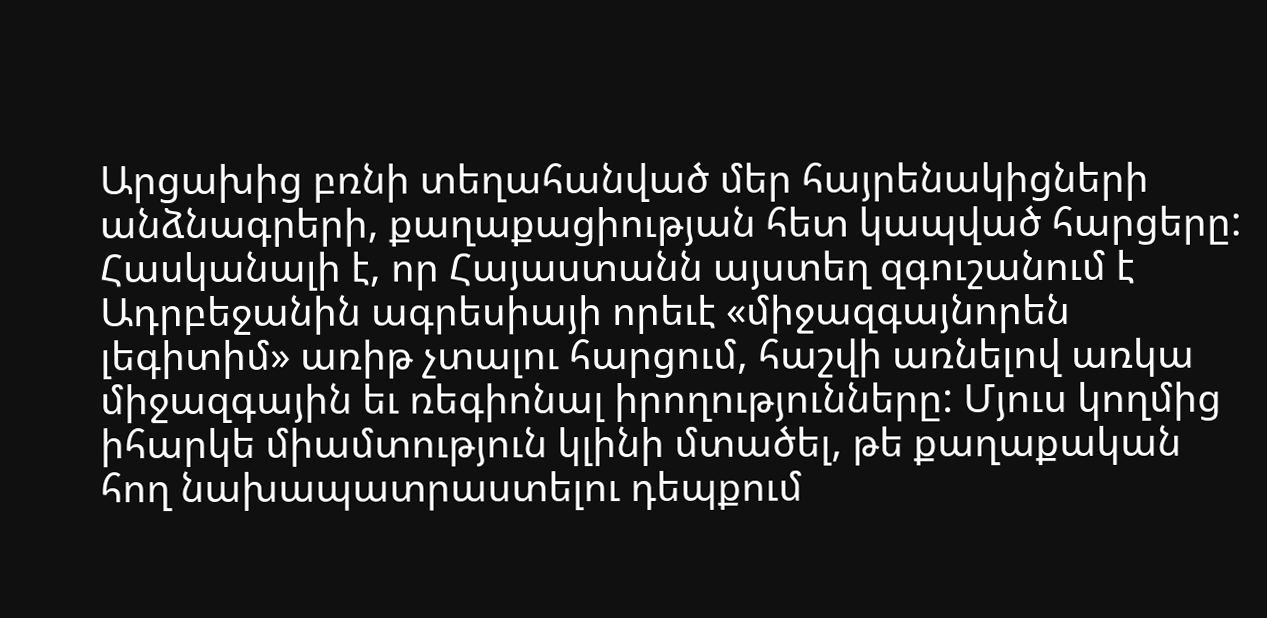Արցախից բռնի տեղահանված մեր հայրենակիցների անձնագրերի, քաղաքացիության հետ կապված հարցերը: Հասկանալի է, որ Հայաստանն այստեղ զգուշանում է Ադրբեջանին ագրեսիայի որեւէ «միջազգայնորեն լեգիտիմ» առիթ չտալու հարցում, հաշվի առնելով առկա միջազգային եւ ռեգիոնալ իրողությունները: Մյուս կողմից իհարկե միամտություն կլինի մտածել, թե քաղաքական հող նախապատրաստելու դեպքում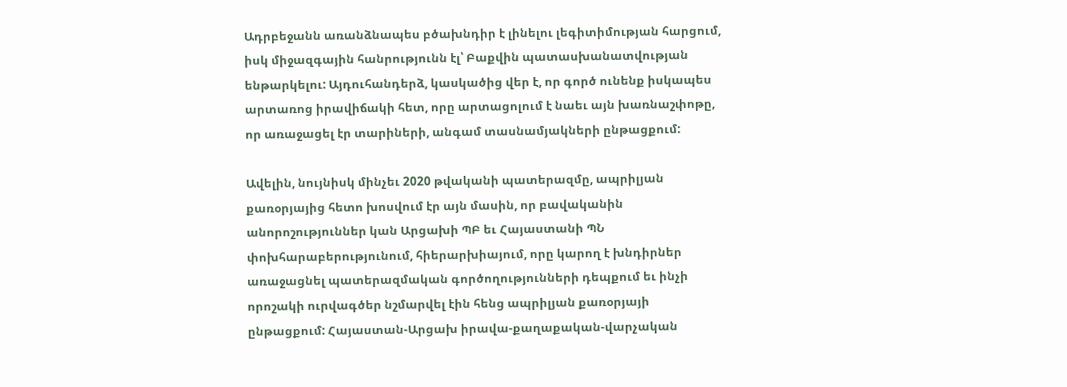Ադրբեջանն առանձնապես բծախնդիր է լինելու լեգիտիմության հարցում, իսկ միջազգային հանրությունն էլ՝ Բաքվին պատասխանատվության ենթարկելու: Այդուհանդերձ, կասկածից վեր է, որ գործ ունենք իսկապես արտառոց իրավիճակի հետ, որը արտացոլում է նաեւ այն խառնաշփոթը, որ առաջացել էր տարիների, անգամ տասնամյակների ընթացքում:

Ավելին, նույնիսկ մինչեւ 2020 թվականի պատերազմը, ապրիլյան քառօրյայից հետո խոսվում էր այն մասին, որ բավականին անորոշություններ կան Արցախի ՊԲ եւ Հայաստանի ՊՆ փոխհարաբերությունում, հիերարխիայում, որը կարող է խնդիրներ առաջացնել պատերազմական գործողությունների դեպքում եւ ինչի որոշակի ուրվագծեր նշմարվել էին հենց ապրիլյան քառօրյայի ընթացքում: Հայաստան-Արցախ իրավա-քաղաքական-վարչական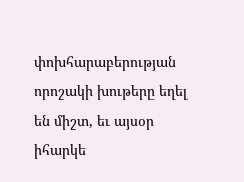փոխհարաբերության որոշակի խութերը եղել են միշտ, եւ այսօր իհարկե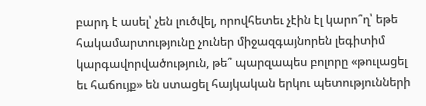բարդ է ասել՝ չեն լուծվել, որովհետեւ չէին էլ կարո՞ղ՝ եթե հակամարտությունը չուներ միջազգայնորեն լեգիտիմ կարգավորվածություն, թե՞ պարզապես բոլորը «թուլացել եւ հաճույք» են ստացել հայկական երկու պետությունների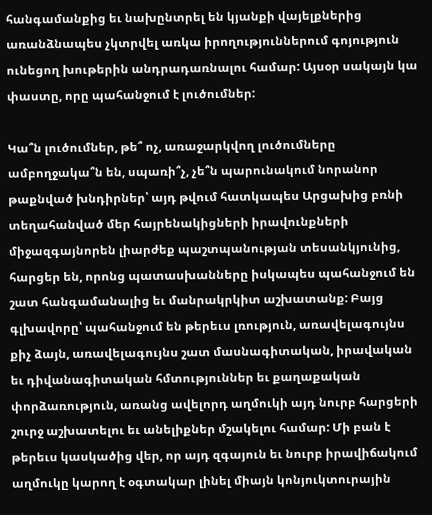հանգամանքից եւ նախընտրել են կյանքի վայելքներից առանձնապես չկտրվել առկա իրողություններում գոյություն ունեցող խութերին անդրադառնալու համար: Այսօր սակայն կա փաստը, որը պահանջում է լուծումներ:

Կա՞ն լուծումներ, թե՞ ոչ, առաջարկվող լուծումները ամբողջակա՞ն են, սպառի՞չ, չե՞ն պարունակում նորանոր թաքնված խնդիրներ՝ այդ թվում հատկապես Արցախից բռնի տեղահանված մեր հայրենակիցների իրավունքների միջազգայնորեն լիարժեք պաշտպանության տեսանկյունից, հարցեր են, որոնց պատասխանները իսկապես պահանջում են շատ հանգամանալից եւ մանրակրկիտ աշխատանք: Բայց գլխավորը՝ պահանջում են թերեւս լռություն, առավելագույնս քիչ ձայն, առավելագույնս շատ մասնագիտական, իրավական եւ դիվանագիտական հմտություններ եւ քաղաքական փորձառություն, առանց ավելորդ աղմուկի այդ նուրբ հարցերի շուրջ աշխատելու եւ անելիքներ մշակելու համար: Մի բան է թերեւս կասկածից վեր, որ այդ զգայուն եւ նուրբ իրավիճակում աղմուկը կարող է օգտակար լինել միայն կոնյուկտուրային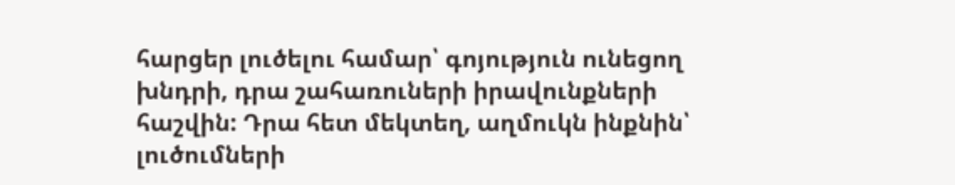հարցեր լուծելու համար՝ գոյություն ունեցող խնդրի, դրա շահառուների իրավունքների հաշվին: Դրա հետ մեկտեղ, աղմուկն ինքնին՝ լուծումների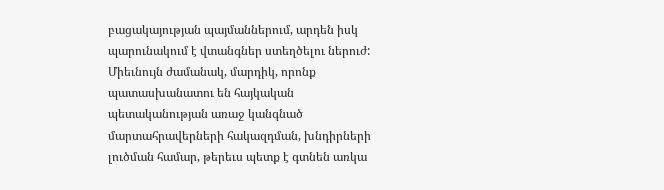բացակայության պայմաններում, արդեն իսկ պարունակում է վտանգներ ստեղծելու ներուժ: Միեւնույն ժամանակ, մարդիկ, որոնք պատասխանատու են հայկական պետականության առաջ կանգնած մարտահրավերների հակազդման, խնդիրների լուծման համար, թերեւս պետք է գտնեն առկա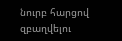նուրբ հարցով զբաղվելու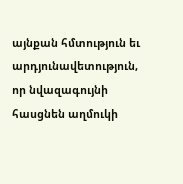այնքան հմտություն եւ արդյունավետություն, որ նվազագույնի հասցնեն աղմուկի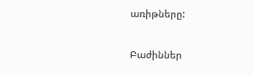առիթները:

Բաժիններ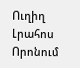Ուղիղ
Լրահոս
Որոնում